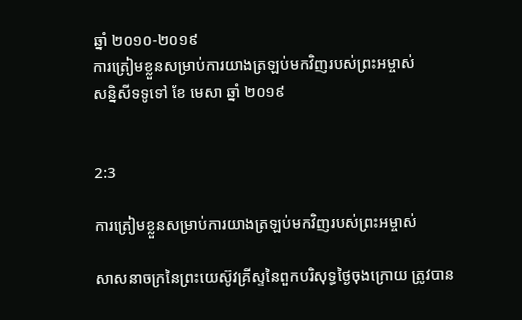ឆ្នាំ ២០១០-២០១៩
ការត្រៀមខ្លួនសម្រាប់ការយាងត្រឡប់មកវិញរបស់ព្រះអម្ចាស់
សន្និសីទទូទៅ ខែ មេសា ឆ្នាំ ២០១៩


2:3

ការត្រៀមខ្លួនសម្រាប់ការយាងត្រឡប់មកវិញរបស់ព្រះអម្ចាស់

សាសនាចក្រនៃព្រះយេស៊ូវគ្រីស្ទនៃពួកបរិសុទ្ធថ្ងៃចុងក្រោយ ត្រូវបាន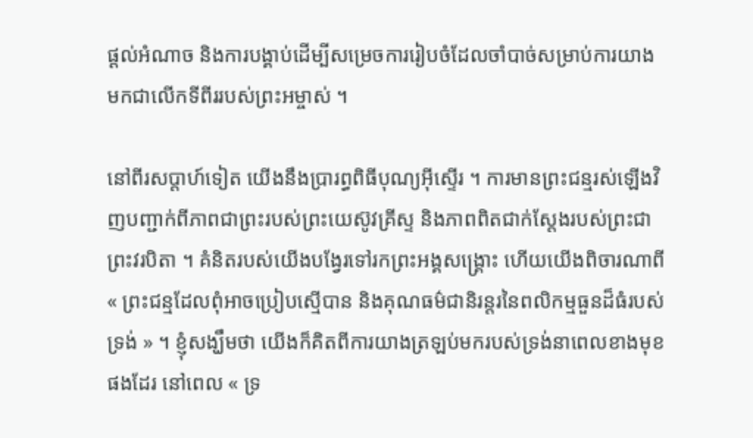ផ្ដល់អំណាច និងការបង្គាប់ដើម្បីសម្រេចការរៀបចំដែលចាំបាច់សម្រាប់ការយាងមកជាលើកទីពីររបស់ព្រះអម្ចាស់ ។

នៅពីរសប្ដាហ៍ទៀត យើងនឹងប្រារព្ធពិធីបុណ្យអ៊ីស្ទើរ ។ ការមានព្រះជន្មរស់ឡើងវិញបញ្ជាក់ពីភាពជាព្រះរបស់ព្រះយេស៊ូវគ្រីស្ទ និងភាពពិតជាក់ស្តែងរបស់ព្រះជាព្រះវរបិតា ។ គំនិតរបស់យើងបង្វែរទៅរកព្រះអង្គសង្គ្រោះ ហើយយើងពិចារណាពី « ព្រះជន្មដែលពុំអាចប្រៀបស្មើបាន និងគុណធម៌ជានិរន្តរនៃពលិកម្មធួនដ៏ធំរបស់ទ្រង់ » ។ ខ្ញុំសង្ឃឹមថា យើងក៏គិតពីការយាងត្រឡប់មករបស់ទ្រង់នាពេលខាងមុខផងដែរ នៅពេល « ទ្រ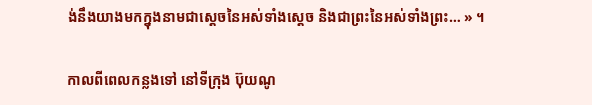ង់នឹងយាងមកក្នុងនាមជាសេ្តចនៃអស់ទាំងស្តេច និងជាព្រះនៃអស់ទាំងព្រះ… » ។

កាលពីពេលកន្លងទៅ នៅទីក្រុង ប៊ុយណូ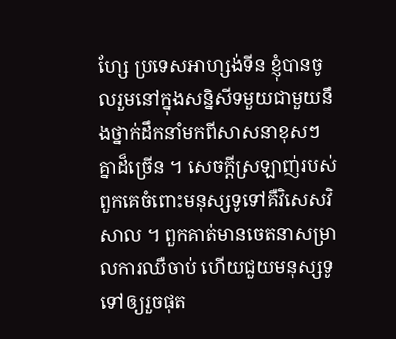ហ្សែ ប្រទេសអាហ្សង់ទីន ខ្ញុំបានចូលរួមនៅក្នុងសន្និសីទមួយជាមួយនឹងថ្នាក់ដឹកនាំមកពីសាសនាខុសៗគ្នាដ៏ច្រើន ។ សេចក្ដីស្រឡាញ់របស់ពួកគេចំពោះមនុស្សទូទៅគឺវិសេសវិសាល ។ ពួកគាត់មានចេតនាសម្រាលការឈឺចាប់ ហើយជួយមនុស្សទូទៅឲ្យរួចផុត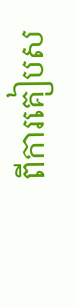ពីការគៀបស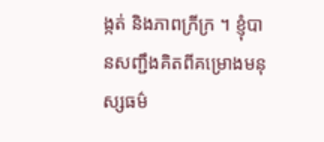ង្កត់ និងភាពក្រីក្រ ។ ខ្ញុំបានសញ្ជឹងគិតពីគម្រោងមនុស្សធម៌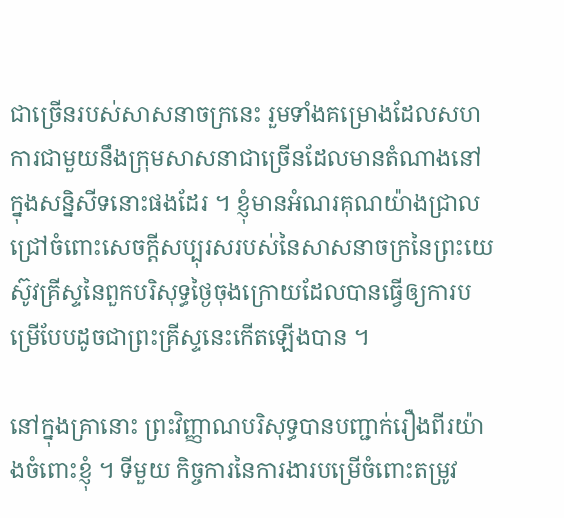ជាច្រើនរបស់សាសនាចក្រនេះ រួមទាំងគម្រោងដែលសហការជាមួយនឹងក្រុមសាសនាជាច្រើនដែលមានតំណាងនៅក្នុងសន្និសីទនោះផងដែរ ។ ខ្ញុំមានអំណរគុណយ៉ាងជ្រាលជ្រៅចំពោះសេចក្ដីសប្បុរសរបស់នៃសាសនាចក្រនៃព្រះយេស៊ូវគ្រីស្ទនៃពួកបរិសុទ្ធថ្ងៃចុងក្រោយដែលបានធ្វើឲ្យការបម្រើបែបដូចជាព្រះគ្រីស្ទនេះកើតឡើងបាន ។

នៅក្នុងគ្រានោះ ព្រះវិញ្ញាណបរិសុទ្ធបានបញ្ជាក់រឿងពីរយ៉ាងចំពោះខ្ញុំ ។ ទីមួយ កិច្ចការនៃការងារបម្រើចំពោះតម្រូវ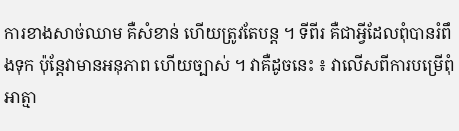ការខាងសាច់ឈាម គឺសំខាន់ ហើយត្រូវតែបន្ដ ។ ទីពីរ គឺជាអ្វីដែលពុំបានរំពឹងទុក ប៉ុន្តែវាមានអនុភាព ហើយច្បាស់ ។ វាគឺដូចនេះ ៖ វាលើសពីការបម្រើពុំអាត្មា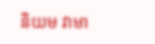និយម វាមា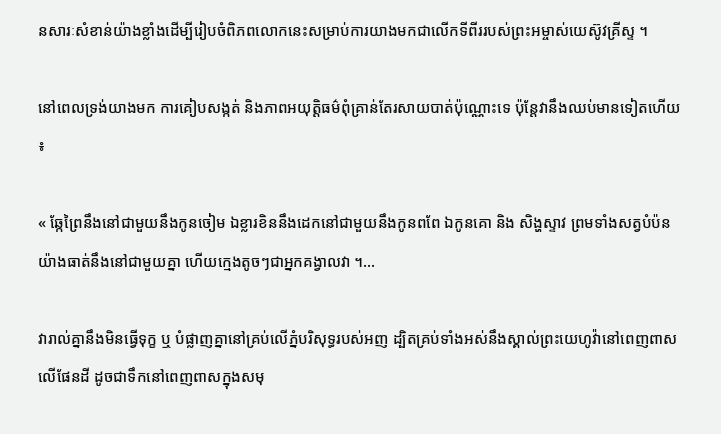នសារៈសំខាន់យ៉ាងខ្លាំងដើម្បីរៀបចំពិភពលោកនេះសម្រាប់ការយាងមកជាលើកទីពីររបស់ព្រះអម្ចាស់យេស៊ូវគ្រីស្ទ ។

នៅពេលទ្រង់យាងមក ការគៀបសង្កត់ និងភាពអយុត្តិធម៌ពុំគ្រាន់តែរសាយបាត់ប៉ុណ្ណោះទេ ប៉ុន្តែវានឹងឈប់មានទៀតហើយ ៖

« ឆ្កែព្រៃនឹងនៅជាមួយនឹងកូនចៀម ឯខ្លារខិននឹងដេកនៅជាមួយនឹងកូនពពែ ឯកូនគោ និង សិង្ហស្ទាវ ព្រមទាំងសត្វបំប៉នយ៉ាងធាត់នឹងនៅជាមួយគ្នា ហើយក្មេងតូចៗជាអ្នកគង្វាលវា ។…

វារាល់គ្នានឹងមិនធ្វើទុក្ខ ឬ បំផ្លាញគ្នានៅគ្រប់លើភ្នំបរិសុទ្ធរបស់អញ ដ្បិតគ្រប់ទាំងអស់នឹងស្គាល់ព្រះយេហូវ៉ានៅពេញពាសលើផែនដី ដូចជាទឹកនៅពេញពាសក្នុងសមុ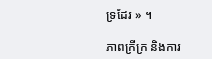ទ្រដែរ » ។

ភាពក្រីក្រ និងការ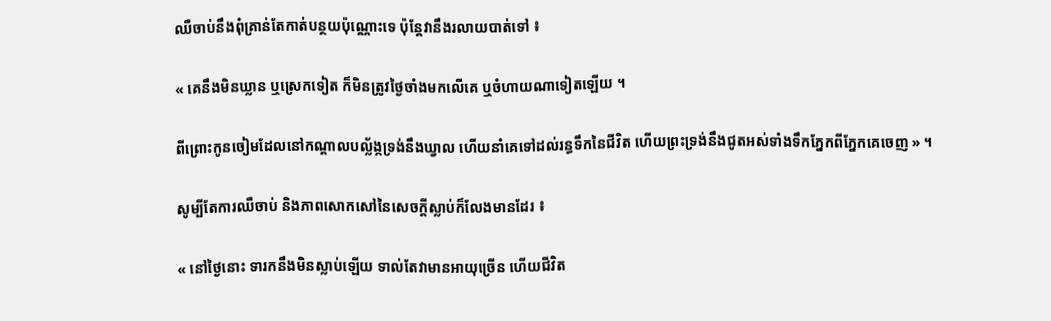ឈឺចាប់នឹងពុំគ្រាន់តែកាត់បន្ថយប៉ុណ្ណោះទេ ប៉ុន្តែវានឹងរលាយបាត់ទៅ ៖

« គេនឹងមិនឃ្លាន ឬស្រេកទៀត ក៏មិនត្រូវថ្ងៃចាំងមកលើគេ ឬចំហាយណាទៀតឡើយ ។

ពីព្រោះកូនចៀមដែលនៅកណ្តាលបល្ល័ង្កទ្រង់នឹងឃ្វាល ហើយនាំគេទៅដល់រន្ធទឹកនៃជីវិត ហើយព្រះទ្រង់នឹងជូតអស់ទាំងទឹកភ្នែកពីភ្នែកគេចេញ » ។

សូម្បីតែការឈឺចាប់ និងភាពសោកសៅនៃសេចក្ដីស្លាប់ក៏លែងមានដែរ ៖

« នៅថ្ងៃនោះ ទារកនឹងមិនស្លាប់ឡើយ ទាល់តែវាមានអាយុច្រើន ហើយជីវិត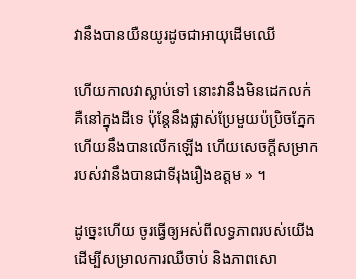វានឹងបានយឺនយូរដូចជាអាយុដើមឈើ

ហើយកាលវាស្លាប់ទៅ នោះវានឹងមិនដេកលក់ គឺនៅក្នុងដីទេ ប៉ុន្តែនឹងផ្លាស់ប្រែមួយប៉ប្រិចភ្នែក ហើយនឹងបានលើកឡើង ហើយសេចក្ដីសម្រាករបស់វានឹងបានជាទីរុងរឿងឧត្ដម » ។

ដូច្នេះហើយ ចូរធ្វើឲ្យអស់ពីលទ្ធភាពរបស់យើង ដើម្បីសម្រាលការឈឺចាប់ និងភាពសោ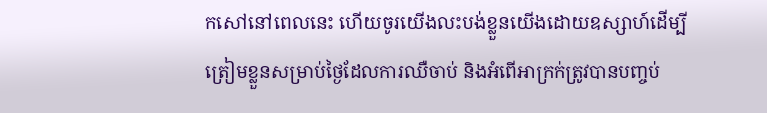កសៅនៅពេលនេះ ហើយចូរយើងលះបង់ខ្លួនយើងដោយឧស្សាហ៍ដើម្បីត្រៀមខ្លួនសម្រាប់ថ្ងៃដែលការឈឺចាប់ និងអំពើអាក្រក់ត្រូវបានបញ្ចប់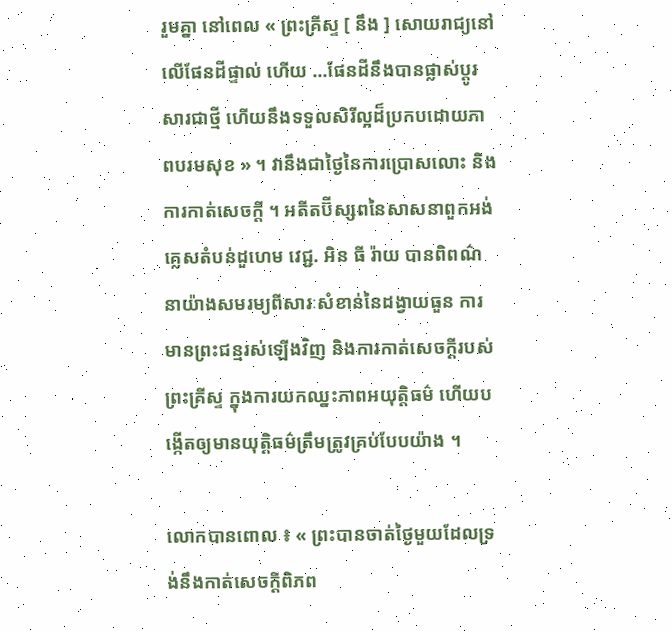រួមគ្នា នៅពេល « ព្រះគ្រីស្ទ [ នឹង ] សោយរាជ្យនៅលើផែនដីផ្ទាល់ ហើយ …ផែនដីនឹងបានផ្លាស់ប្តូរសារជាថ្មី ហើយនឹងទទួលសិរីល្អដ៏ប្រកបដោយភាពបរមសុខ » ។ វានឹងជាថ្ងៃនៃការប្រោសលោះ និងការកាត់សេចក្ដី ។ អតីតប៊ីស្សពនៃសាសនាពួកអង់គ្លេសតំបន់ដួហេម វេជ្ជ. អិន ធី រ៉ាយ បានពិពណ៌នាយ៉ាងសមរម្យពីសារៈសំខាន់នៃដង្វាយធួន ការមានព្រះជន្មរស់ឡើងវិញ និងការកាត់សេចក្ដីរបស់ព្រះគ្រីស្ទ ក្នុងការយកឈ្នះភាពអយុត្តិធម៌ ហើយបង្កើតឲ្យមានយុត្តិធម៌ត្រឹមត្រូវគ្រប់បែបយ៉ាង ។

លោកបានពោល ៖ « ព្រះបានចាត់ថ្ងៃមួយដែលទ្រង់នឹងកាត់សេចក្ដីពិភព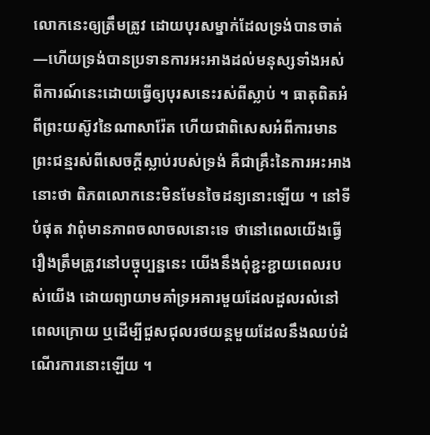លោកនេះឲ្យត្រឹមត្រូវ ដោយបុរសម្នាក់ដែលទ្រង់បានចាត់—ហើយទ្រង់បានប្រទានការអះអាងដល់មនុស្សទាំងអស់ពីការណ៍នេះដោយធ្វើឲ្យបុរសនេះរស់ពីស្លាប់ ។ ធាតុពិតអំពីព្រះយស៊ូវនៃណាសារ៉ែត ហើយជាពិសេសអំពីការមានព្រះជន្មរស់ពីសេចក្ដីស្លាប់របស់ទ្រង់ គឺជាគ្រឹះនៃការអះអាងនោះថា ពិភពលោកនេះមិនមែនចៃដន្យនោះឡើយ ។ នៅទីបំផុត វាពុំមានភាពចលាចលនោះទេ ថានៅពេលយើងធ្វើរឿងត្រឹមត្រូវនៅបច្ចុប្បន្ននេះ យើងនឹងពុំខ្ជះខ្ជាយពេលរបស់យើង ដោយព្យាយាមគាំទ្រអគារមួយដែលដួលរលំនៅពេលក្រោយ ឬដើម្បីជួសជុលរថយន្តមួយដែលនឹងឈប់ដំណើរការនោះឡើយ ។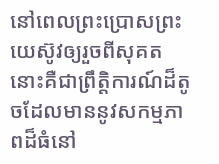នៅពេលព្រះប្រោសព្រះយេស៊ូវឲ្យរួចពីសុគត នោះគឺជាព្រឹត្តិការណ៍ដ៏តូចដែលមាននូវសកម្មភាពដ៏ធំនៅ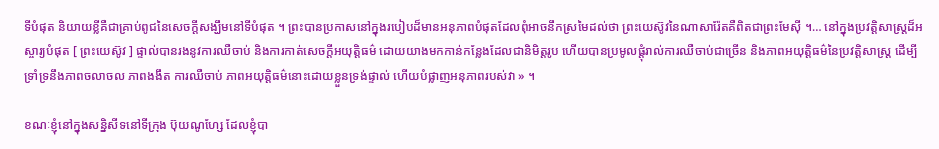ទីបំផុត និយាយខ្លីគឺជាគ្រាប់ពូជនៃសេចក្ដីសង្ឃឹមនៅទីបំផុត ។ ព្រះបានប្រកាសនៅក្នុងរបៀបដ៏មានអនុភាពបំផុតដែលពុំអាចនឹកស្រមៃដល់ថា ព្រះយេស៊ូវនៃណាសារ៉ែតគឺពិតជាព្រះមែស៊ី ។… នៅក្នុងប្រវត្តិសាស្ត្រដ៏អស្ចារ្យបំផុត [ ព្រះយេស៊ូវ ] ផ្ទាល់បានរងនូវការឈឺចាប់ និងការកាត់សេចក្ដីអយុត្តិធម៌ ដោយយាងមកកាន់កន្លែងដែលជានិមិត្តរូប ហើយបានប្រមូលផ្តុំរាល់ការឈឺចាប់ជាច្រើន និងភាពអយុត្តិធម៌នៃប្រវត្តិសាស្ត្រ ដើម្បីទ្រាំទ្រនឹងភាពចលាចល ភាពងងឹត ការឈឺចាប់ ភាពអយុត្តិធម៌នោះដោយខ្លួនទ្រង់ផ្ទាល់ ហើយបំផ្លាញអនុភាពរបស់វា » ។

ខណៈខ្ញុំនៅក្នុងសន្និសីទនៅទីក្រុង ប៊ុយណូហ្សែ ដែលខ្ញុំបា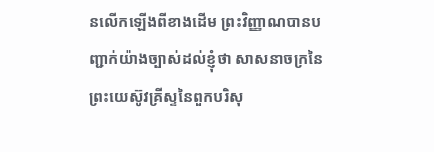នលើកឡើងពីខាងដើម ព្រះវិញ្ញាណបានបញ្ជាក់យ៉ាងច្បាស់ដល់ខ្ញុំថា សាសនាចក្រនៃព្រះយេស៊ូវគ្រីស្ទនៃពួកបរិសុ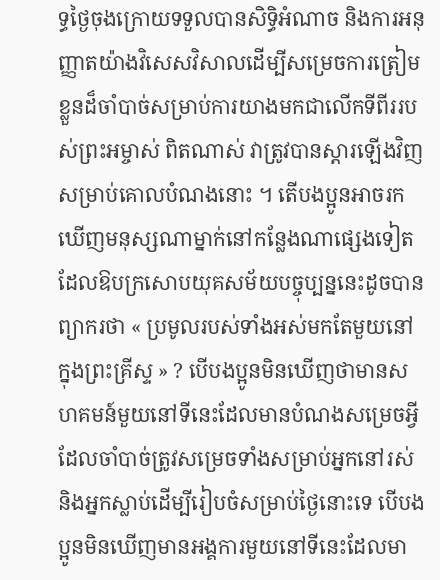ទ្ធថ្ងៃចុងក្រោយទទួលបានសិទ្ធិអំណាច និងការអនុញ្ញាតយ៉ាងវិសេសវិសាលដើម្បីសម្រេចការត្រៀមខ្លួនដ៏ចាំបាច់សម្រាប់ការយាងមកជាលើកទីពីររបស់ព្រះអម្ចាស់ ពិតណាស់ វាត្រូវបានស្ដារឡើងវិញសម្រាប់គោលបំណងនោះ ។ តើបងប្អូនអាចរកឃើញមនុស្សណាម្នាក់នៅកន្លែងណាផ្សេងទៀត ដែលឱបក្រសោបយុគសម័យបច្ចុប្បន្ននេះដូចបានព្យាករថា « ប្រមូលរបស់ទាំងអស់មកតែមួយនៅក្នុងព្រះគ្រីស្ទ » ? បើបងប្អូនមិនឃើញថាមានសហគមន៍មួយនៅទីនេះដែលមានបំណងសម្រេចអ្វីដែលចាំបាច់ត្រូវសម្រេចទាំងសម្រាប់អ្នកនៅរស់ និងអ្នកស្លាប់ដើម្បីរៀបចំសម្រាប់ថ្ងៃនោះទេ បើបងប្អូនមិនឃើញមានអង្គការមួយនៅទីនេះដែលមា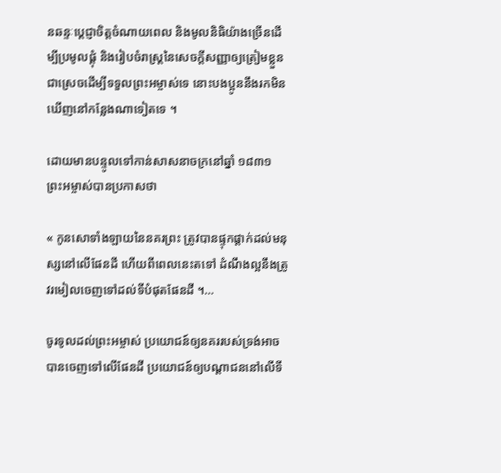នឆន្ទៈប្ដេជ្ញាចិត្តចំណាយពេល និងមូលនិធិយ៉ាងច្រើនដើម្បីប្រមូលផ្ដុំ និងរៀបចំរាស្ត្រនៃសេចក្ដីសញ្ញាឲ្យត្រៀមខ្លួនជាស្រេចដើម្បីទទួលព្រះអម្ចាស់ទេ នោះបងប្អូននឹងរកមិនឃើញនៅកន្លែងណាទៀតទេ ។

ដោយមានបន្ទូលទៅកាន់សាសនាចក្រនៅឆ្នាំ ១៨៣១ ព្រះអម្ចាស់បានប្រកាសថា

« កូនសោទាំងឡាយនៃនគរព្រះ ត្រូវបានផ្ទុកផ្ដាក់ដល់មនុស្សនៅលើផែនដី ហើយពីពេលនេះតទៅ ដំណឹងល្អនឹងត្រូវរមៀលចេញទៅដល់ទីបំផុតផែនដី ។…

ចូរទូលដល់ព្រះអម្ចាស់ ប្រយោជន៍ឲ្យនគររបស់ទ្រង់អាចបានចេញទៅលើផែនដី ប្រយោជន៍ឲ្យបណ្ដាជននៅលើទី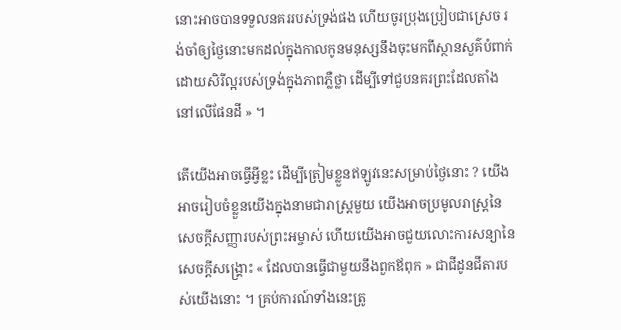នោះអាចបានទទួលនគររបស់ទ្រង់ផង ហើយចូរប្រុងប្រៀបជាស្រេច រង់ចាំឲ្យថ្ងៃនោះមកដល់ក្នុងកាលកូនមនុស្សនឹងចុះមកពីស្ថានសួគ៌បំពាក់ដោយសិរីល្អរបស់ទ្រង់ក្នុងភាពភ្លឺថ្លា ដើម្បីទៅជួបនគរព្រះដែលតាំងនៅលើផែនដី » ។

តើយើងអាចធ្វើអ្វីខ្លះ ដើម្បីត្រៀមខ្លួនឥឡូវនេះសម្រាប់ថ្ងៃនោះ ? យើងអាចរៀបចំខ្លួនយើងក្នុងនាមជារាស្ត្រមួយ យើងអាចប្រមូលរាស្ត្រនៃសេចក្ដីសញ្ញារបស់ព្រះអម្ចាស់ ហើយយើងអាចជួយលោះការសន្យានៃសេចក្ដីសង្គ្រោះ « ដែលបានធ្វើជាមួយនឹងពួកឪពុក » ជាជីដូនជីតារបស់យើងនោះ ។ គ្រប់ការណ៍ទាំងនេះត្រូ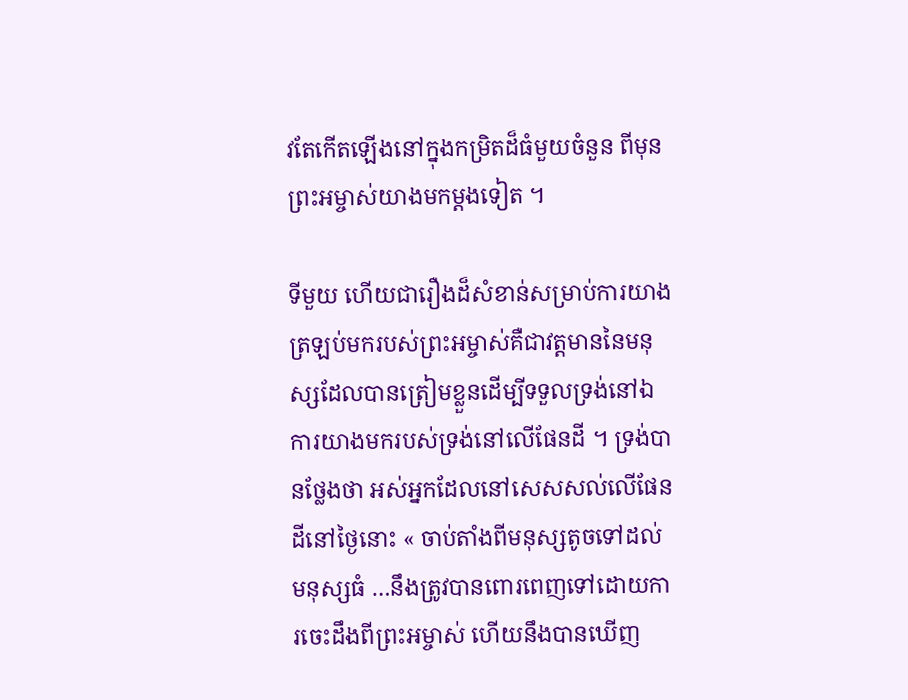វតែកើតឡើងនៅក្នុងកម្រិតដ៏ធំមួយចំនួន ពីមុនព្រះអម្ចាស់យាងមកម្ដងទៀត ។

ទីមួយ ហើយជារឿងដ៏សំខាន់សម្រាប់ការយាងត្រឡប់មករបស់ព្រះអម្ចាស់គឺជាវត្តមាននៃមនុស្សដែលបានត្រៀមខ្លួនដើម្បីទទួលទ្រង់នៅឯការយាងមករបស់ទ្រង់នៅលើផែនដី ។ ទ្រង់បានថ្លែងថា អស់អ្នកដែលនៅសេសសល់លើផែនដីនៅថ្ងៃនោះ « ចាប់តាំងពីមនុស្សតូចទៅដល់មនុស្សធំ …នឹងត្រូវបានពោរពេញទៅដោយការចេះដឹងពីព្រះអម្ចាស់ ហើយនឹងបានឃើញ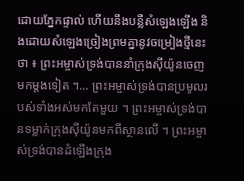ដោយភ្នែកផ្ទាល់ ហើយនឹងបន្លឺសំឡេងឡើង និងដោយសំឡេងច្រៀងព្រមគ្នានូវចម្រៀងថ្មីនេះថា ៖ ព្រះអម្ចាស់ទ្រង់បាននាំក្រុងស៊ីយ៉ូនចេញមកម្ដងទៀត ។… ព្រះអម្ចាស់ទ្រង់បានប្រមូលរបស់ទាំងអស់មកតែមួយ ។ ព្រះអម្ចាស់ទ្រង់បានទម្លាក់ក្រុងស៊ីយ៉ូនមកពីស្ថានលើ ។ ព្រះអម្ចាស់ទ្រង់បានដំឡើងក្រុង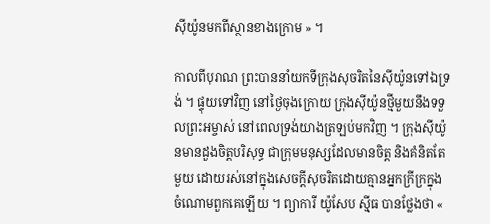ស៊ីយ៉ូនមកពីស្ថានខាងក្រោម » ។

កាលពីបុរាណ ព្រះបាននាំយកទីក្រុងសុចរិតនៃស៊ីយ៉ូនទៅឯទ្រង់ ។ ផ្ទុយទៅវិញ នៅថ្ងៃចុងក្រោយ ក្រុងស៊ីយ៉ូនថ្មីមួយនឹងទទួលព្រះអម្ចាស់ នៅពេលទ្រង់យាងត្រឡប់មកវិញ ។ ក្រុងស៊ីយ៉ូនមានដួងចិត្តបរិសុទ្ធ ជាក្រុមមនុស្សដែលមានចិត្ត និងគំនិតតែមួយ ដោយរស់នៅក្នុងសេចក្ដីសុចរិតដោយគ្មានអ្នកក្រីក្រក្នុងចំណោមពួកគេឡើយ ។ ព្យាការី យ៉ូសែប ស៊្មីធ បានថ្លែងថា «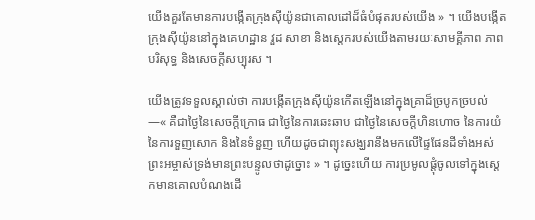យើងគួរតែមានការបង្កើតក្រុងស៊ីយ៉ូនជាគោលដៅដ៏ធំបំផុតរបស់យើង » ។ យើងបង្កើតក្រុងស៊ីយ៉ូននៅក្នុងគេហដ្ឋាន វួដ សាខា និងស្តេករបស់យើងតាមរយៈសាមគ្គីភាព ភាពបរិសុទ្ធ និងសេចក្ដីសប្បុរស ។

យើងត្រូវទទួលស្គាល់ថា ការបង្កើតក្រុងស៊ីយ៉ូនកើតឡើងនៅក្នុងគ្រាដ៏ច្របូកច្របល់—« គឺជាថ្ងៃនៃសេចក្ដីក្រោធ ជាថ្ងៃនៃការឆេះឆាប ជាថ្ងៃនៃសេចក្ដីហិនហោច នៃការយំ នៃការទួញសោក និងនៃទំនួញ ហើយដូចជាព្យុះសង្ឃរានឹងមកលើផ្ទៃផែនដីទាំងអស់ ព្រះអម្ចាស់ទ្រង់មានព្រះបន្ទូលថាដូច្នោះ » ។ ដូច្នេះហើយ ការប្រមូលផ្ដុំចូលទៅក្នុងស្តេកមានគោលបំណងដើ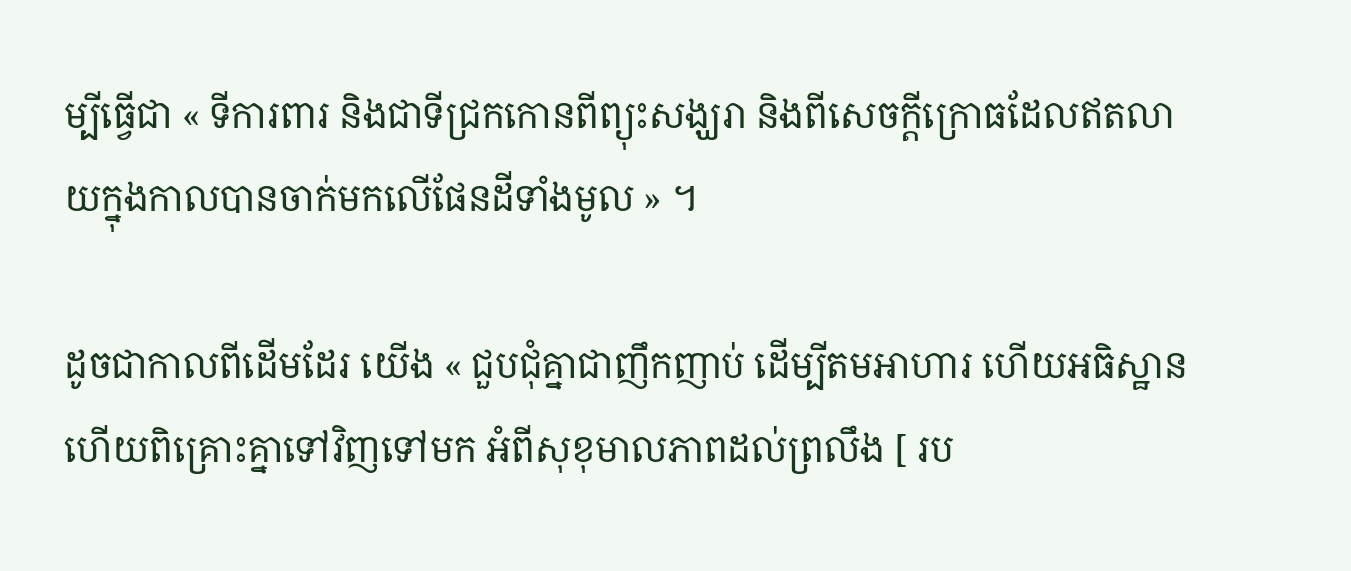ម្បីធ្វើជា « ទីការពារ និងជាទីជ្រកកោនពីព្យុះសង្ឃរា និងពីសេចក្ដីក្រោធដែលឥតលាយក្នុងកាលបានចាក់មកលើផែនដីទាំងមូល » ។

ដូចជាកាលពីដើមដែរ យើង « ជួបជុំគ្នាជាញឹកញាប់ ដើម្បីតមអាហារ ហើយអធិស្ឋាន ហើយពិគ្រោះគ្នាទៅវិញទៅមក អំពីសុខុមាលភាពដល់ព្រលឹង [ រប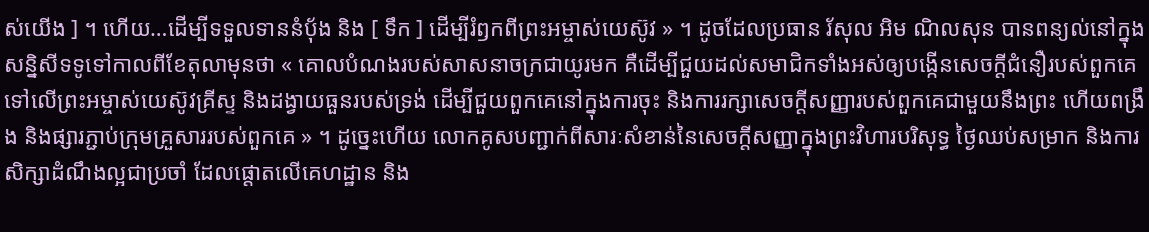ស់យើង ] ។ ហើយ…ដើម្បីទទួលទាននំប៉័ង និង [ ទឹក ] ដើម្បីរំឭកពីព្រះអម្ចាស់យេស៊ូវ » ។ ដូចដែលប្រធាន រ័សុល អិម ណិលសុន បានពន្យល់នៅក្នុងសន្និសីទទូទៅកាលពីខែតុលាមុនថា « គោលបំណងរបស់សាសនាចក្រជាយូរមក គឺដើម្បីជួយដល់សមាជិកទាំងអស់ឲ្យបង្កើនសេចក្ដីជំនឿរបស់ពួកគេទៅលើព្រះអម្ចាស់យេស៊ូវគ្រីស្ទ និងដង្វាយធួនរបស់ទ្រង់ ដើម្បីជួយពួកគេនៅក្នុងការចុះ និងការរក្សាសេចក្ដីសញ្ញារបស់ពួកគេជាមួយនឹងព្រះ ហើយពង្រឹង និងផ្សារភ្ជាប់ក្រុមគ្រួសាររបស់ពួកគេ » ។ ដូច្នេះហើយ លោកគូសបញ្ជាក់ពីសារៈសំខាន់នៃសេចក្ដីសញ្ញាក្នុងព្រះវិហារបរិសុទ្ធ ថ្ងៃឈប់សម្រាក និងការសិក្សាដំណឹងល្អជាប្រចាំ ដែលផ្ដោតលើគេហដ្ឋាន និង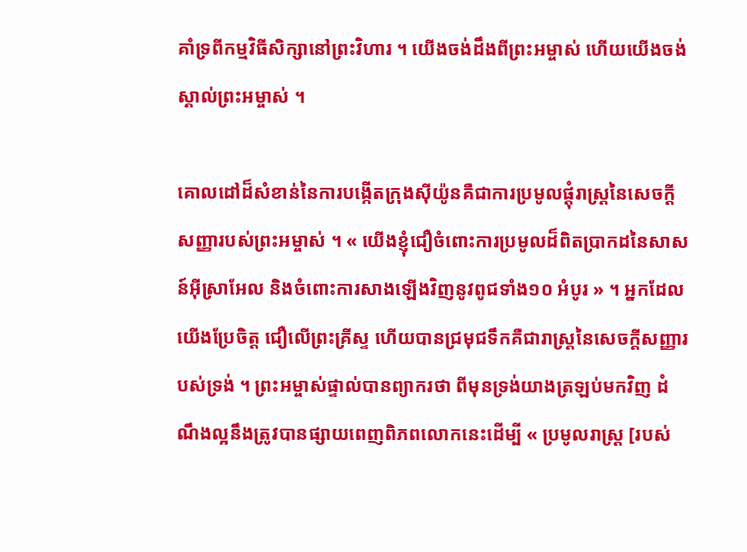គាំទ្រពីកម្មវិធីសិក្សានៅព្រះវិហារ ។ យើងចង់ដឹងពីព្រះអម្ចាស់ ហើយយើងចង់ស្គាល់ព្រះអម្ចាស់ ។

គោលដៅដ៏សំខាន់នៃការបង្កើតក្រុងស៊ីយ៉ូនគឺជាការប្រមូលផ្ដុំរាស្ត្រនៃសេចក្ដីសញ្ញារបស់ព្រះអម្ចាស់ ។ « យើងខ្ញុំជឿចំពោះការប្រមូលដ៏ពិតប្រាកដនៃសាសន៍អ៊ីស្រាអែល និងចំពោះការសាងឡើងវិញនូវពូជទាំង១០ អំបូរ » ។ អ្នកដែលយើងប្រែចិត្ត ជឿលើព្រះគ្រីស្ទ ហើយបានជ្រមុជទឹកគឺជារាស្ត្រនៃសេចក្ដីសញ្ញារបស់ទ្រង់ ។ ព្រះអម្ចាស់ផ្ទាល់បានព្យាករថា ពីមុនទ្រង់យាងត្រឡប់មកវិញ ដំណឹងល្អនឹងត្រូវបានផ្សាយពេញពិភពលោកនេះដើម្បី « ប្រមូលរាស្ត្រ [របស់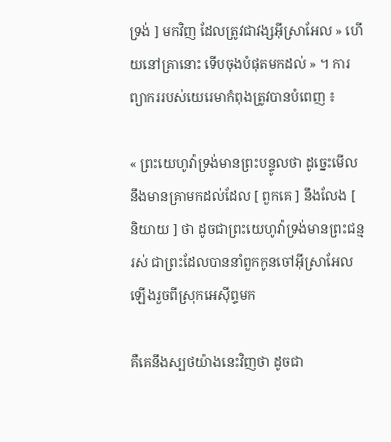ទ្រង់ ] មកវិញ ដែលត្រូវជាវង្សអ៊ីស្រាអែល » ហើយនៅគ្រានោះ ទើបចុងបំផុតមកដល់ » ។ ការព្យាកររបស់យេរេមាកំពុងត្រូវបានបំពេញ ៖

« ព្រះយេហូវ៉ាទ្រង់មានព្រះបន្ទូលថា ដូច្នេះមើល នឹងមានគ្រាមកដល់ដែល [ ពួកគេ ] នឹងលែង [ និយាយ ] ថា ដូចជាព្រះយេហូវ៉ាទ្រង់មានព្រះជន្មរស់ ជាព្រះដែលបាននាំពួកកូនចៅអ៊ីស្រាអែលឡើងរួចពីស្រុកអេស៊ីព្ទមក

គឺគេនឹងស្បថយ៉ាងនេះវិញថា ដូចជា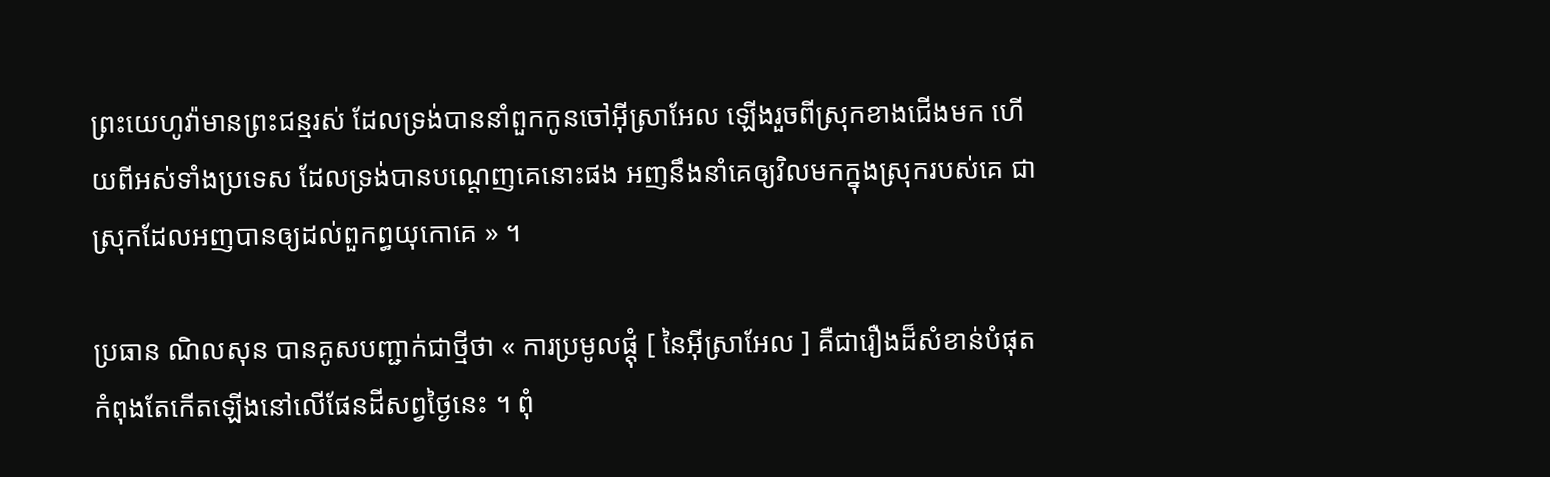ព្រះយេហូវ៉ាមានព្រះជន្មរស់ ដែលទ្រង់បាននាំពួកកូនចៅអ៊ីស្រាអែល ឡើងរួចពីស្រុកខាងជើងមក ហើយពីអស់ទាំងប្រទេស ដែលទ្រង់បានបណ្តេញគេនោះផង អញនឹងនាំគេឲ្យវិលមកក្នុងស្រុករបស់គេ ជាស្រុកដែលអញបានឲ្យដល់ពួកព្ធយុកោគេ » ។

ប្រធាន ណិលសុន បានគូសបញ្ជាក់ជាថ្មីថា « ការប្រមូលផ្ដុំ [ នៃអ៊ីស្រាអែល ] គឺជារឿងដ៏សំខាន់បំផុតកំពុងតែកើតឡើងនៅលើផែនដីសព្វថ្ងៃនេះ ។ ពុំ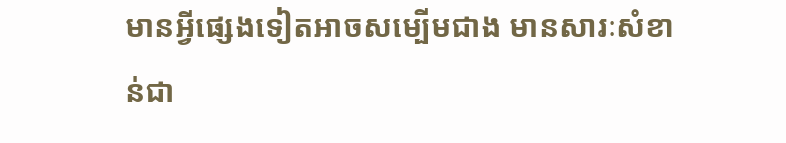មានអ្វីផ្សេងទៀតអាចសម្បើមជាង មានសារៈសំខាន់ជា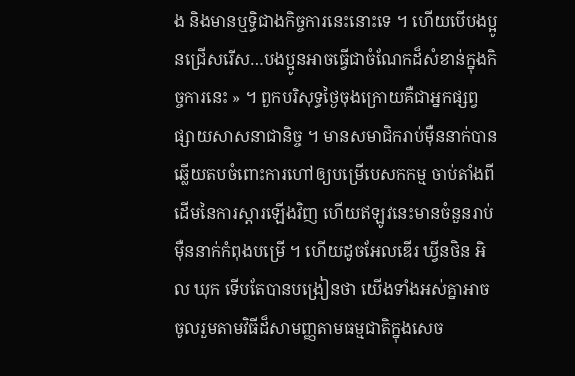ង និងមានឬទ្ធិជាងកិច្ចការនេះនោះទេ ។ ហើយបើបងប្អូនជ្រើសរើស…បងប្អូនអាចធ្វើជាចំណែកដ៏សំខាន់ក្នុងកិច្ចការនេះ » ។ ពួកបរិសុទ្ធថ្ងៃចុងក្រោយគឺជាអ្នកផ្សព្វផ្សាយសាសនាជានិច្ច ។ មានសមាជិករាប់ម៉ឺននាក់បានឆ្លើយតបចំពោះការហៅឲ្យបម្រើបេសកកម្ម ចាប់តាំងពីដើមនៃការស្ដារឡើងវិញ ហើយឥឡូវនេះមានចំនួនរាប់ម៉ឺននាក់កំពុងបម្រើ ។ ហើយដូចអែលឌើរ ឃ្វីនថិន អិល ឃុក ទើបតែបានបង្រៀនថា យើងទាំងអស់គ្នាអាចចូលរួមតាមវិធីដ៏សាមញ្ញតាមធម្មជាតិក្នុងសេច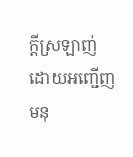ក្ដីស្រឡាញ់ ដោយអញ្ជើញមនុ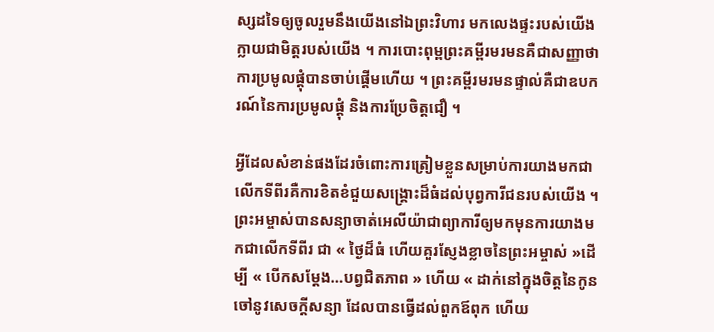ស្សដទៃឲ្យចូលរួមនឹងយើងនៅឯព្រះវិហារ មកលេងផ្ទះរបស់យើង ក្លាយជាមិត្តរបស់យើង ។ ការបោះពុម្ពព្រះគម្ពីរមរមនគឺជាសញ្ញាថា ការប្រមូលផ្ដុំបានចាប់ផ្ដើមហើយ ។ ព្រះគម្ពីរមរមនផ្ទាល់គឺជាឧបករណ៍នៃការប្រមូលផ្ដុំ និងការប្រែចិត្តជឿ ។

អ្វីដែលសំខាន់ផងដែរចំពោះការត្រៀមខ្លួនសម្រាប់ការយាងមកជាលើកទីពីរគឺការខិតខំជួយសង្គ្រោះដ៏ធំដល់បុព្វការីជនរបស់យើង ។ ព្រះអម្ចាស់បានសន្យាចាត់អេលីយ៉ាជាព្យាការីឲ្យមកមុនការយាងមកជាលើកទីពីរ ជា « ថ្ងៃដ៏ធំ ហើយគួរស្ញែងខ្លាចនៃព្រះអម្ចាស់ »ដើម្បី « បើកសម្ដែង…បព្វជិតភាព » ហើយ « ដាក់នៅក្នុងចិត្តនៃកូនចៅនូវសេចក្ដីសន្យា ដែលបានធ្វើដល់ពួកឪពុក ហើយ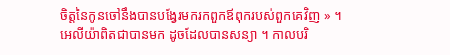ចិត្តនៃកូនចៅនឹងបានបង្វែរមករកពួកឪពុករបស់ពួកគេវិញ » ។ អេលីយ៉ាពិតជាបានមក ដូចដែលបានសន្យា ។ កាលបរិ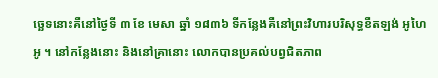ច្ឆេទនោះគឺនៅថ្ងៃទី ៣ ខែ មេសា ឆ្នាំ ១៨៣៦ ទីកន្លែងគឺនៅព្រះវិហារបរិសុទ្ធខឺតឡង់ អូហៃអូ ។ នៅកន្លែងនោះ និងនៅគ្រានោះ លោកបានប្រគល់បព្វជិតភាព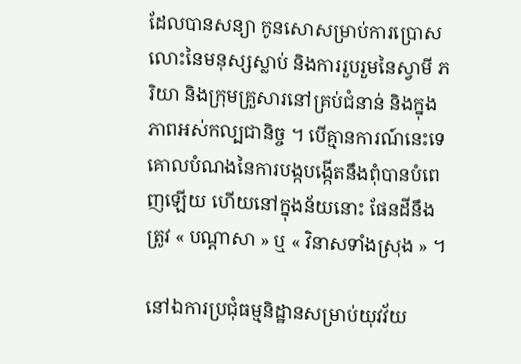ដែលបានសន្យា កូនសោសម្រាប់ការប្រោសលោះនៃមនុស្សស្លាប់ និងការរួបរួមនៃស្វាមី ភរិយា និងក្រុមគ្រួសារនៅគ្រប់ជំនាន់ និងក្នុងភាពអស់កល្បជានិច្ច ។ បើគ្មានការណ៍នេះទេ គោលបំណងនៃការបង្កបង្កើតនឹងពុំបានបំពេញឡើយ ហើយនៅក្នុងន័យនោះ ផែនដីនឹងត្រូវ « បណ្ដាសា » ឬ « វិនាសទាំងស្រុង » ។

នៅឯការប្រជុំធម្មនិដ្ឋានសម្រាប់យុវវ័យ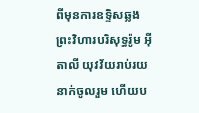ពីមុនការឧទ្ទិសឆ្លងព្រះវិហារបរិសុទ្ធរ៉ូម អ៊ីតាលី យុវវ័យរាប់រយនាក់ចូលរួម ហើយប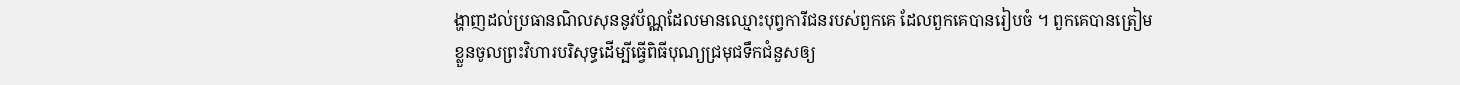ង្ហាញដល់ប្រធានណិលសុននូវប័ណ្ណដែលមានឈ្មោះបុព្វការីជនរបស់ពួកគេ ដែលពួកគេបានរៀបចំ ។ ពួកគេបានត្រៀមខ្លួនចូលព្រះវិហារបរិសុទ្ធដើម្បីធ្វើពិធីបុណ្យជ្រមុជទឹកជំនួសឲ្យ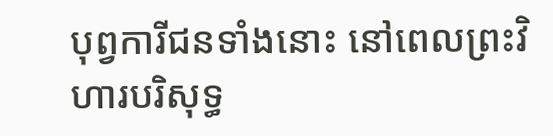បុព្វការីជនទាំងនោះ នៅពេលព្រះវិហារបរិសុទ្ធ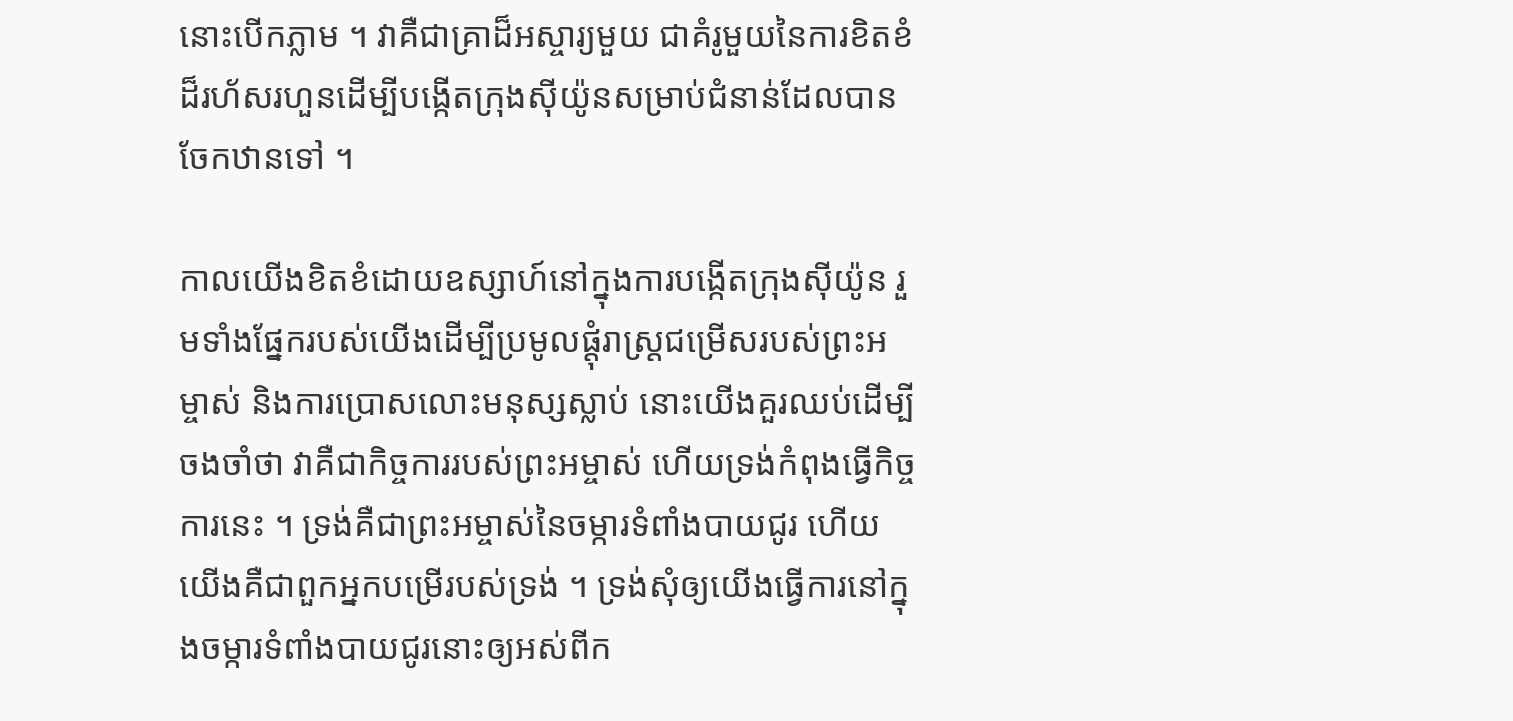នោះបើកភ្លាម ។ វាគឺជាគ្រាដ៏អស្ចារ្យមួយ ជាគំរូមួយនៃការខិតខំដ៏រហ័សរហួនដើម្បីបង្កើតក្រុងស៊ីយ៉ូនសម្រាប់ជំនាន់ដែលបានចែកឋានទៅ ។

កាលយើងខិតខំដោយឧស្សាហ៍នៅក្នុងការបង្កើតក្រុងស៊ីយ៉ូន រួមទាំងផ្នែករបស់យើងដើម្បីប្រមូលផ្ដុំរាស្ត្រជម្រើសរបស់ព្រះអម្ចាស់ និងការប្រោសលោះមនុស្សស្លាប់ នោះយើងគួរឈប់ដើម្បីចងចាំថា វាគឺជាកិច្ចការរបស់ព្រះអម្ចាស់ ហើយទ្រង់កំពុងធ្វើកិច្ចការនេះ ។ ទ្រង់គឺជាព្រះអម្ចាស់នៃចម្ការទំពាំងបាយជូរ ហើយយើងគឺជាពួកអ្នកបម្រើរបស់ទ្រង់ ។ ទ្រង់សុំឲ្យយើងធ្វើការនៅក្នុងចម្ការទំពាំងបាយជូរនោះឲ្យអស់ពីក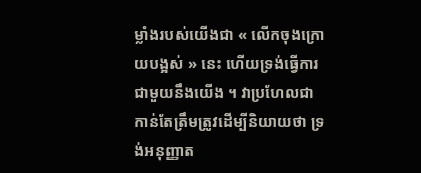ម្លាំងរបស់យើងជា « លើកចុងក្រោយបង្អស់ » នេះ ហើយទ្រង់ធ្វើការជាមួយនឹងយើង ។ វាប្រហែលជាកាន់តែត្រឹមត្រូវដើម្បីនិយាយថា ទ្រង់អនុញ្ញាត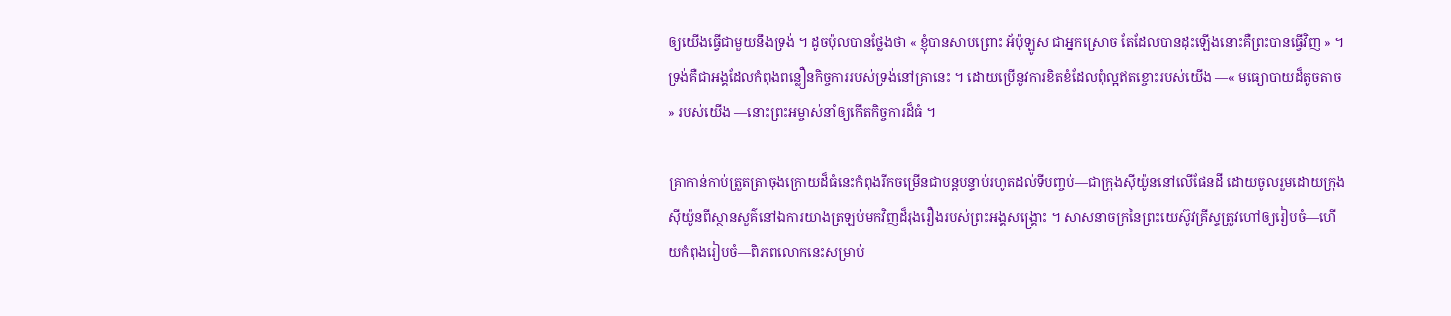ឲ្យយើងធ្វើជាមួយនឹងទ្រង់ ។ ដូចប៉ុលបានថ្លែងថា « ខ្ញុំបានសាបព្រោះ អ័ប៉ុឡូស ជាអ្នកស្រោច តែដែលបានដុះឡើងនោះគឺព្រះបានធ្វើវិញ » ។ ទ្រង់គឺជាអង្គដែលកំពុងពន្លឿនកិច្ចការរបស់ទ្រង់នៅគ្រានេះ ។ ដោយប្រើនូវការខិតខំដែលពុំល្អឥតខ្ចោះរបស់យើង —« មធ្យោបាយដ៏តូចតាច » របស់យើង —នោះព្រះអម្ចាស់នាំឲ្យកើតកិច្ចការដ៏ធំ ។

គ្រាកាន់កាប់ត្រួតត្រាចុងក្រោយដ៏ធំនេះកំពុងរីកចម្រើនជាបន្តបន្ទាប់រហូតដល់ទីបញ្ចប់—ជាក្រុងស៊ីយ៉ូននៅលើផែនដី ដោយចូលរួមដោយក្រុងស៊ីយ៉ូនពីស្ថានសួគ៌នៅឯការយាងត្រឡប់មកវិញដ៏រុងរឿងរបស់ព្រះអង្គសង្គ្រោះ ។ សាសនាចក្រនៃព្រះយេស៊ូវគ្រីស្ទត្រូវហៅឲ្យរៀបចំ—ហើយកំពុងរៀបចំ—ពិភពលោកនេះសម្រាប់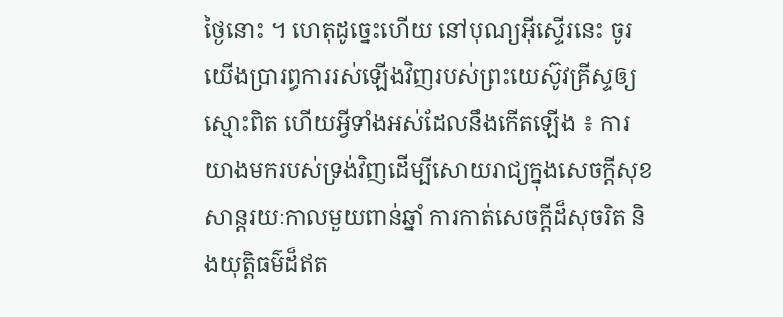ថ្ងៃនោះ ។ ហេតុដូច្នេះហើយ នៅបុណ្យអ៊ីស្ទើរនេះ ចូរយើងប្រារព្ធការរស់ឡើងវិញរបស់ព្រះយេស៊ូវគ្រីស្ទឲ្យស្មោះពិត ហើយអ្វីទាំងអស់ដែលនឹងកើតឡើង ៖ ការយាងមករបស់ទ្រង់វិញដើម្បីសោយរាជ្យក្នុងសេចក្ដីសុខសាន្ដរយៈកាលមួយពាន់ឆ្នាំ ការកាត់សេចក្ដីដ៏សុចរិត និងយុត្តិធម៌ដ៏ឥត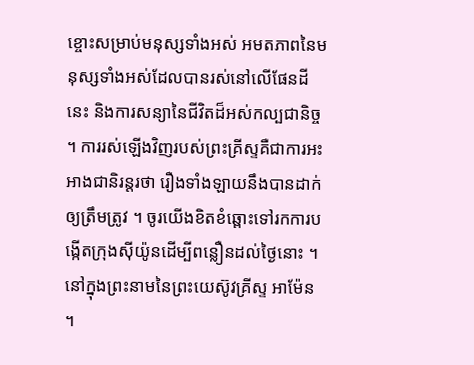ខ្ចោះសម្រាប់មនុស្សទាំងអស់ អមតភាពនៃមនុស្សទាំងអស់ដែលបានរស់នៅលើផែនដីនេះ និងការសន្យានៃជីវិតដ៏អស់កល្បជានិច្ច ។ ការរស់ឡើងវិញរបស់ព្រះគ្រីស្ទគឺជាការអះអាងជានិរន្តរថា រឿងទាំងឡាយនឹងបានដាក់ឲ្យត្រឹមត្រូវ ។ ចូរយើងខិតខំឆ្ពោះទៅរកការបង្កើតក្រុងស៊ីយ៉ូនដើម្បីពន្លឿនដល់ថ្ងៃនោះ ។ នៅក្នុងព្រះនាមនៃព្រះយេស៊ូវគ្រីស្ទ អាម៉ែន ។